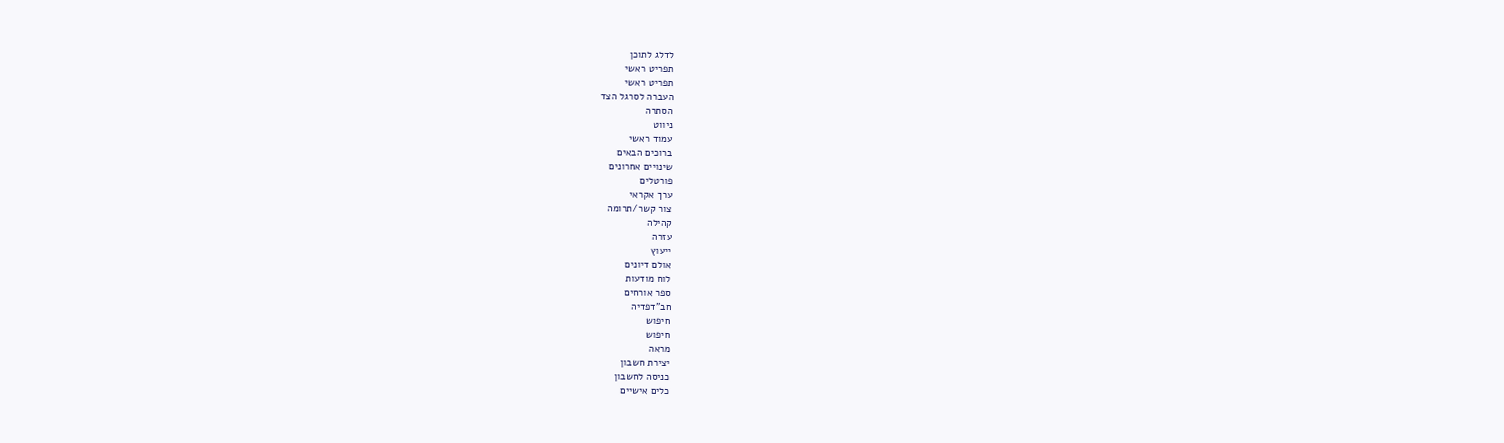לדלג לתוכן
תפריט ראשי
תפריט ראשי
העברה לסרגל הצד
הסתרה
ניווט
עמוד ראשי
ברוכים הבאים
שינויים אחרונים
פורטלים
ערך אקראי
צור קשר/תרומה
קהילה
עזרה
ייעוץ
אולם דיונים
לוח מודעות
ספר אורחים
חב"דפדיה
חיפוש
חיפוש
מראה
יצירת חשבון
כניסה לחשבון
כלים אישיים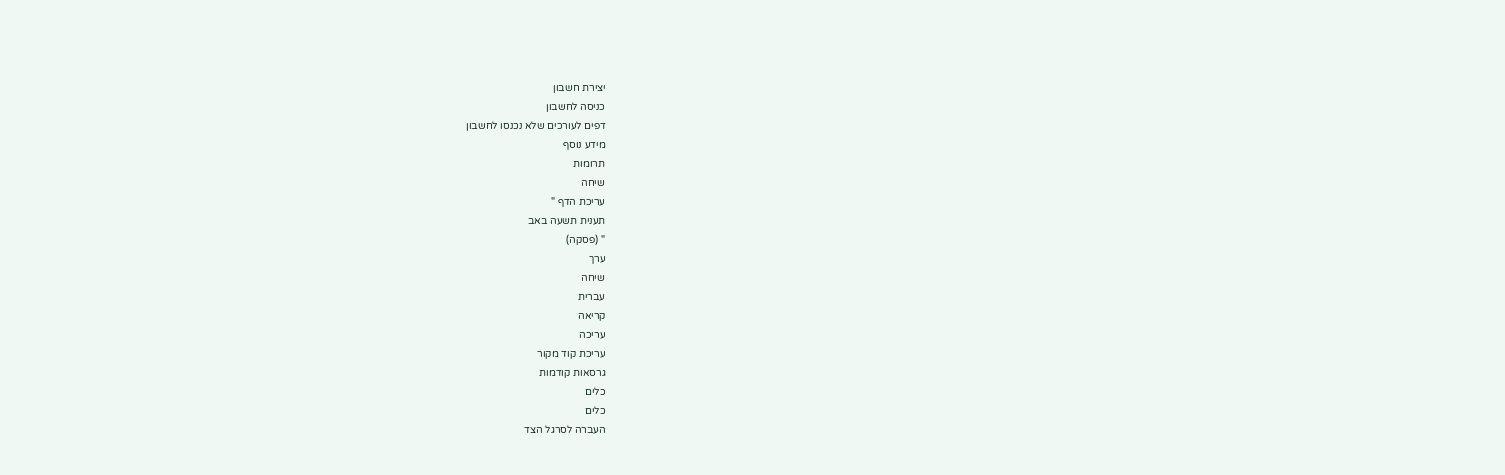יצירת חשבון
כניסה לחשבון
דפים לעורכים שלא נכנסו לחשבון
מידע נוסף
תרומות
שיחה
עריכת הדף "
תענית תשעה באב
" (פסקה)
ערך
שיחה
עברית
קריאה
עריכה
עריכת קוד מקור
גרסאות קודמות
כלים
כלים
העברה לסרגל הצד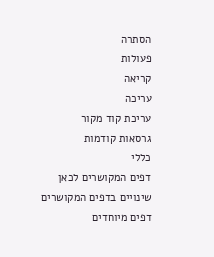הסתרה
פעולות
קריאה
עריכה
עריכת קוד מקור
גרסאות קודמות
כללי
דפים המקושרים לכאן
שינויים בדפים המקושרים
דפים מיוחדים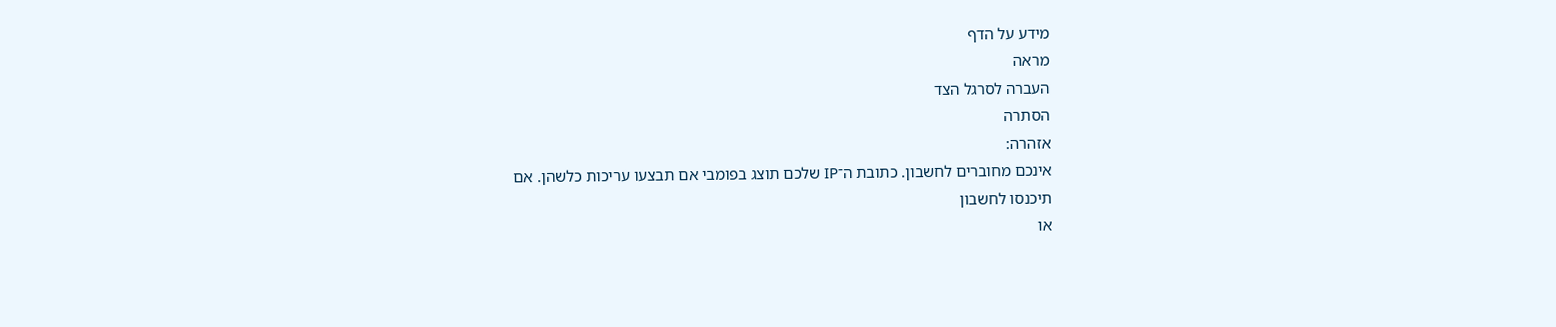מידע על הדף
מראה
העברה לסרגל הצד
הסתרה
אזהרה:
אינכם מחוברים לחשבון. כתובת ה־IP שלכם תוצג בפומבי אם תבצעו עריכות כלשהן. אם
תיכנסו לחשבון
או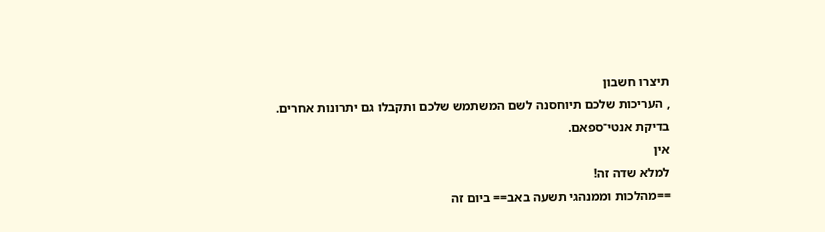תיצרו חשבון
, העריכות שלכם תיוחסנה לשם המשתמש שלכם ותקבלו גם יתרונות אחרים.
בדיקת אנטי־ספאם.
אין
למלא שדה זה!
==מהלכות וממנהגי תשעה באב== ביום זה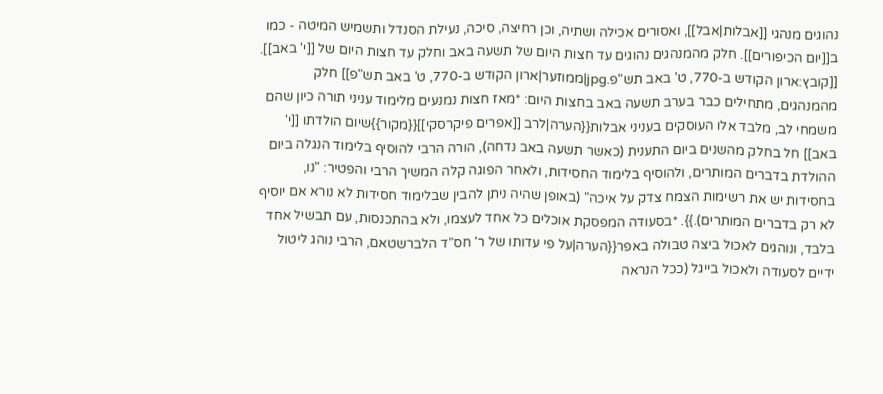נהוגים מנהגי [[אבלות|אבל]], ואסורים אכילה ושתיה, וכן רחיצה, סיכה, נעילת הסנדל ותשמיש המיטה - כמו ב[[יום הכיפורים]]. חלק מהמנהגים נהוגים עד חצות היום של תשעה באב וחלק עד חצות היום של [[י' באב]]. [[קובץ:ארון הקודש ב-770, ט' באב תש"פ.jpg|ממוזער|ארון הקודש ב-770, ט' באב תש"פ]] חלק מהמנהגים, מתחילים כבר בערב תשעה באב בחצות היום: *מאז חצות נמנעים מלימוד עניני תורה כיון שהם משמחי לב, מלבד אלו העוסקים בעניני אבלות{{הערה|לרב [[אפרים פיקרסקי]]{{מקור}}שיום הולדתו [[י' באב]] חל בחלק מהשנים ביום התענית (כאשר תשעה באב נדחה), הורה הרבי להוסיף בלימוד הנגלה ביום ההולדת בדברים המותרים, ולהוסיף בלימוד החסידות, ולאחר הפוגה קלה המשיך הרבי והפטיר: "נו, בחסידות יש את רשימות הצמח צדק על איכה" (באופן שהיה ניתן להבין שבלימוד חסידות לא נורא אם יוסיף לא רק בדברים המותרים).}}. *בסעודה המפסקת אוכלים כל אחד לעצמו, ולא בהתכנסות, עם תבשיל אחד בלבד, ונוהגים לאכול ביצה טבולה באפר{{הערה|על פי עדותו של ר' חס"ד הלברשטאם, הרבי נוהג ליטול ידיים לסעודה ולאכול בייגל (ככל הנראה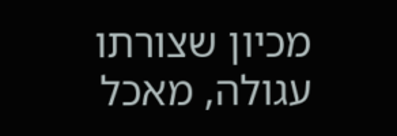מכיון שצורתו עגולה, מאכל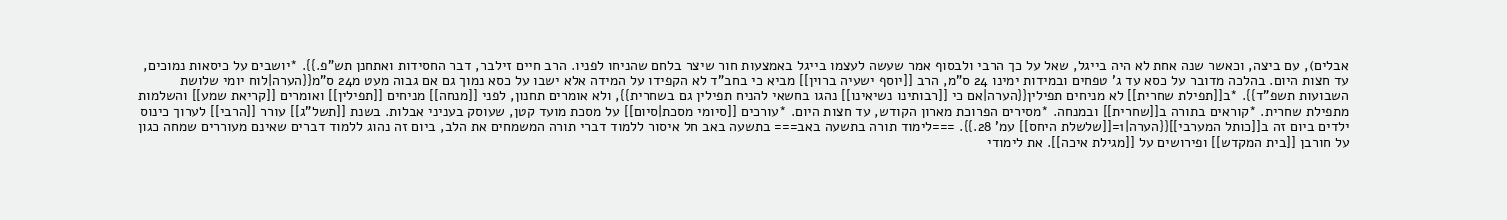אבלים), עם ביצה, וכאשר שנה אחת לא היה בייגל, שאל על כך הרבי ולבסוף אמר שעשה לעצמו בייגל באמצעות חור שיצר בלחם שהניחו לפניו. הרב חיים זילבר, דבר החסידות ואתחנן תש"פ.}}. *יושבים על כיסאות נמוכים, עד חצות היום. בהלכה מדובר על כסא עד ג' טפחים ובמידות ימינו 24 ס"מ, הרב [[יוסף ישעיה ברוין]] מביא כי בחב"ד לא הקפידו על המידה אלא ישבו על כסא נמוך גם אם גבוה מעט מ24 ס"מ{{הערה|לוח יומי שלושת השבועות תשפ"ד}}. *ב[[תפילת שחרית]] לא מניחים תפילין{{הערה|אם כי [[רבותינו נשיאינו]] נהגו בחשאי להניח תפילין גם בשחרית}}, ולא אומרים תחנון, לפני [[מנחה]] מניחים [[תפילין]] ואומרים [[קריאת שמע]] והשלמות מתפילת שחרית. *קוראים בתורה ב[[שחרית]] ובמנחה. *מסירים הפרוכת מארון הקודש, עד חצות היום. *עורכים [[סיומי מסכת|סיום]] על מסכת מועד קטן, שעוסק בעניני אבלות. בשנת [[תשל"ג]] עורר [[הרבי]] לערוך כינוס ילדים ביום זה ב[[כותל המערבי]]{{הערה|1=[[שלשלת היחס]] עמ' 28.}}. ===לימוד תורה בתשעה באב=== בתשעה באב חל איסור ללמוד דברי תורה המשמחים את הלב, ביום זה נהוג ללמוד דברים שאינם מעוררים שמחה כגון על חורבן [[בית המקדש]] ופירושים על [[מגילת איכה]]. את לימודי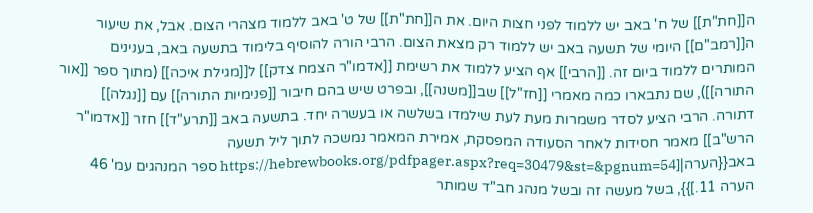ה[[חת"ת]] של ח' באב יש ללמוד לפני חצות היום. את ה[[חת"ת]] של ט' באב ללמוד מצהרי הצום. אבל, את שיעור ה[[רמב"ם]] היומי של תשעה באב יש ללמוד רק מצאת הצום. הרבי הורה להוסיף בלימוד בתשעה באב, בענינים המותרים ללמוד ביום זה. [[הרבי]] אף הציע ללמוד את רשימת [[אדמו"ר הצמח צדק]] ל[[מגילת איכה]] (מתוך ספר [[אור התורה]]), שם נתבארו כמה מאמרי [[חז"ל]] שב[[משנה]], ובפרט שיש בהם חיבור [[פנימיות התורה]] עם [[נגלה]] דתורה. הרבי הציע לסדר משמרות מעת לעת שילמדו בשלשה או בעשרה יחד. בתשעה באב [[תרע"ד]] חזר [[אדמו"ר הרש"ב]] מאמר חסידות לאחר הסעודה המפסקת, אמירת המאמר נמשכה לתוך ליל תשעה באב{{הערה|[https://hebrewbooks.org/pdfpager.aspx?req=30479&st=&pgnum=54 ספר המנהגים עמ' 46 הערה 11.]}}, בשל מעשה זה ובשל מנהג חב"ד שמותר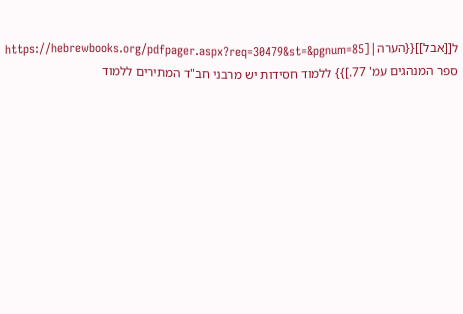ל[[אבל]]{{הערה|[https://hebrewbooks.org/pdfpager.aspx?req=30479&st=&pgnum=85 ספר המנהגים עמ' 77.]}} ללמוד חסידות יש מרבני חב"ד המתירים ללמוד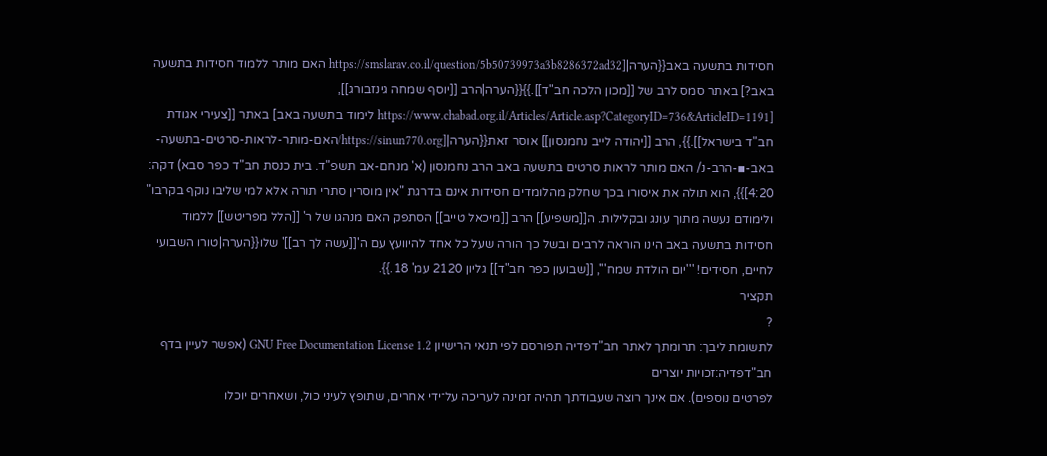חסידות בתשעה באב{{הערה|[https://smslarav.co.il/question/5b50739973a3b8286372ad32 האם מותר ללמוד חסידות בתשעה באב?] באתר סמס לרב של [[מכון הלכה חב"ד]].}}{{הערה|הרב [[יוסף שמחה גינזבורג]], [https://www.chabad.org.il/Articles/Article.asp?CategoryID=736&ArticleID=1191 לימוד בתשעה באב] באתר [[צעירי אגודת חב"ד בישראל]].}}, הרב [[יהודה לייב נחמנסון]] אוסר זאת{{הערה|[https://sinun770.org/האם-מותר-לראות-סרטים-בתשעה-באב-▪-הרב-נ/ האם מותר לראות סרטים בתשעה באב הרב נחמנסון (א' מנחם-אב תשפ"ד. בית כנסת חב"ד כפר סבא) דקה: 4:20]}}, הוא תולה את איסורו בכך שחלק מהלומדים חסידות אינם בדרגת "אין מוסרין סתרי תורה אלא למי שליבו נוקף בקרבו" ולימודם נעשה מתוך עונג ובקלילות. ה[[משפיע]] הרב [[מיכאל טייב]] הסתפק האם מנהגו של ר' [[הלל מפריטש]] ללמוד חסידות בתשעה באב הינו הוראה לרבים ובשל כך הורה שעל כל אחד להיוועץ עם ה'[[עשה לך רב]]' שלו{{הערה|טורו השבועי לחיים, חסידים! '''יום הולדת שמח''', [[שבועון כפר חב"ד]] גליון 2120 עמ' 18.}}.
תקציר
?
לתשומת ליבך: תרומתך לאתר חב"דפדיה תפורסם לפי תנאי הרישיון GNU Free Documentation License 1.2 (אפשר לעיין בדף
חב"דפדיה:זכויות יוצרים
לפרטים נוספים). אם אינך רוצה שעבודתך תהיה זמינה לעריכה על־ידי אחרים, שתופץ לעיני כול, ושאחרים יוכלו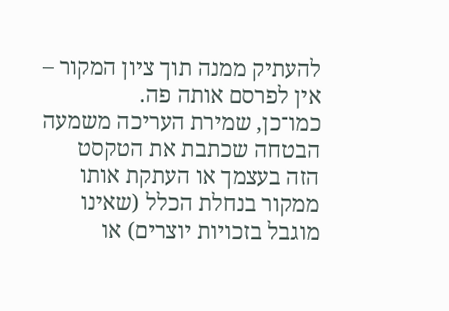להעתיק ממנה תוך ציון המקור – אין לפרסם אותה פה.
כמו־כן, שמירת העריכה משמעה הבטחה שכתבת את הטקסט הזה בעצמך או העתקת אותו ממקור בנחלת הכלל (שאינו מוגבל בזכויות יוצרים) או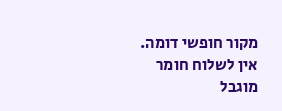מקור חופשי דומה.
אין לשלוח חומר מוגבל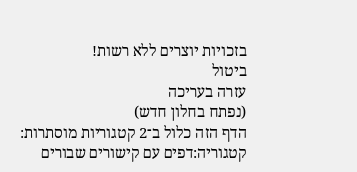בזכויות יוצרים ללא רשות!
ביטול
עזרה בעריכה
(נפתח בחלון חדש)
הדף הזה כלול ב־2 קטגוריות מוסתרות:
קטגוריה:דפים עם קישורים שבורים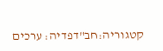קטגוריה:חב"דפדיה: ערכים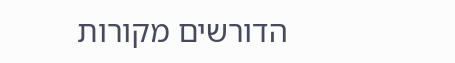הדורשים מקורות